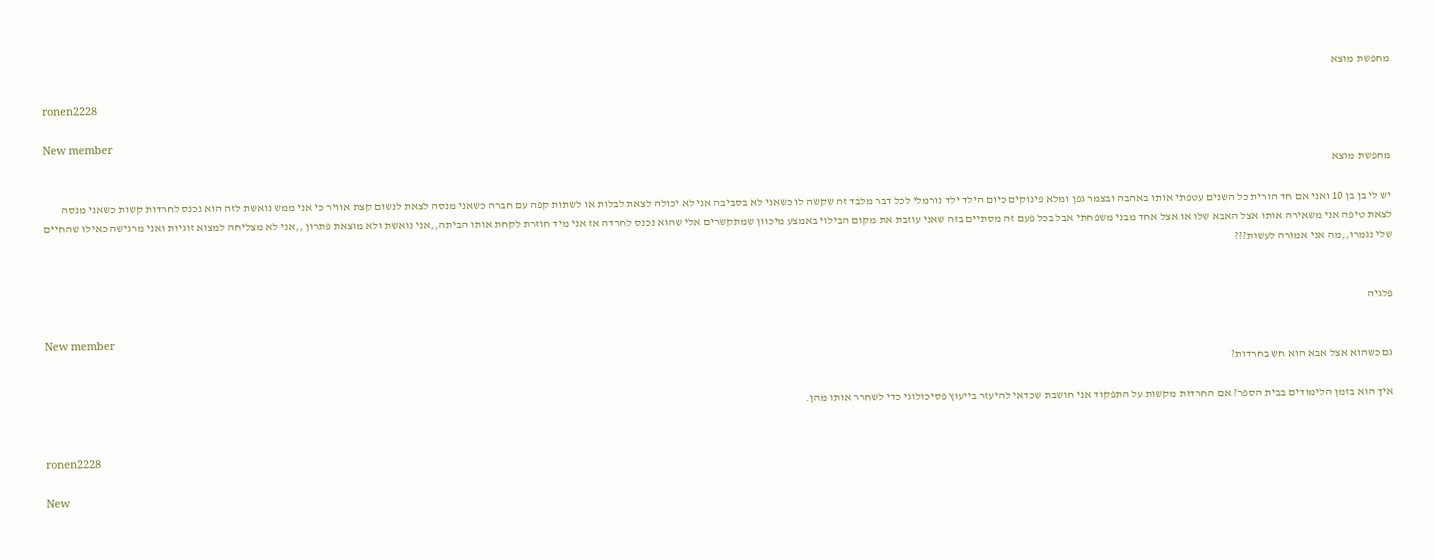מחפשת מוצא

ronen2228

New member
מחפשת מוצא

יש לי בן בן 10 ואני אם חד הורית כל השנים עטפתי אותו באהבה ובצמר גפן ומלא פינוקים כיום הילד ילד נורמלי לכל דבר מלבד זה שקשה לו כשאני לא בסביבה אני לא יכולה לצאת לבלות או לשתות קפה עם חברה כשאני מנסה לצאת לנשום קצת אוויר כי אני ממש נואשת לזה הוא נכנס לחרדות קשות כשאני מנסה לצאת טיפה אני משאירה אותו אצל האבא שלו או אצל אחד מבני משפחתי אבל בכל פעם זה מסתיים בזה שאני עוזבת את מקום הבילוי באמצע מיכוון שמתקשרים אלי שהוא נכנס לחרדה אז אני מיד חוזרת לקחת אותו הביתה,,אני נואשת ולא מוצאת פתרון ,,אני לא מצליחה למצוא זוגיות ואני מרגישה כאילו שהחיים שלי נגמרו,,מה אני אמורה לעשות???


פלגיה

New member
גם כשהוא אצל אבא הוא חש בחרדות?

איך הוא בזמן הלימודים בבית הספר? אם החרדות מקשות על התפקוד אני חושבת שכדאי להיעזר בייעוץ פסיכולוגי כדי לשחרר אותו מהן.


ronen2228

New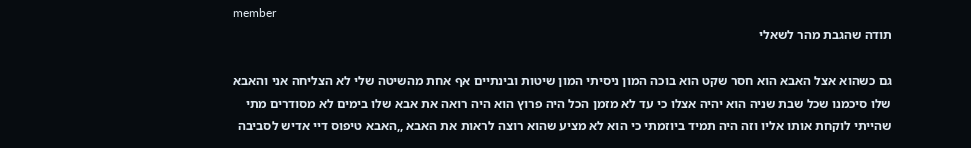member
תודה שהגבת מהר לשאלי

גם כשהוא אצל האבא הוא חסר שקט הוא בוכה המון ניסיתי המון שיטות ובינתיים אף אחת מהשיטה שלי לא הצליחה אני והאבא שלו סיכמנו שכל שבת שניה הוא יהיה אצלו כי עד לא מזמן הכל היה פרוץ הוא היה רואה את אבא שלו בימים לא מסודרים מתי שהייתי לוקחת אותו אליו וזה היה תמיד ביוזמתי כי הוא לא מציע שהוא רוצה לראות את האבא ,,האבא טיפוס דיי אדיש לסביבה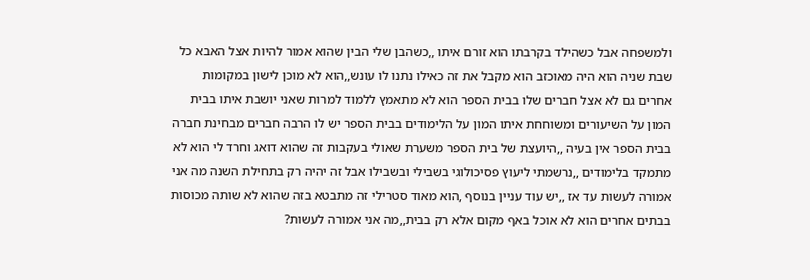ולמשפחה אבל כשהילד בקרבתו הוא זורם איתו ,,כשהבן שלי הבין שהוא אמור להיות אצל האבא כל שבת שניה הוא היה מאוכזב הוא מקבל את זה כאילו נתנו לו עונש,,הוא לא מוכן לישון במקומות אחרים גם לא אצל חברים שלו בבית הספר הוא לא מתאמץ ללמוד למרות שאני יושבת איתו בבית המון על השיעורים ומשוחחת איתו המון על הלימודים בבית הספר יש לו הרבה חברים מבחינת חברה בבית הספר אין בעיה ,,היועצת של בית הספר משערת שאולי בעקבות זה שהוא דואג וחרד לי הוא לא מתמקד בלימודים ,,נרשמתי ליעוץ פסיכולוגי בשבילי ובשבילו אבל זה יהיה רק בתחילת השנה מה אני אמורה לעשות עד אז ,,יש עוד עניין בנוסף ,הוא מאוד סטרילי זה מתבטא בזה שהוא לא שותה מכוסות בבתים אחרים הוא לא אוכל באף מקום אלא רק בבית,,מה אני אמורה לעשות?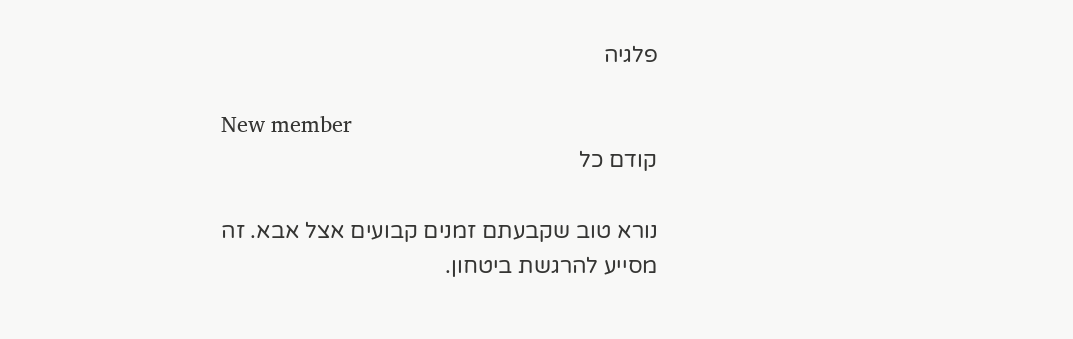פלגיה

New member
קודם כל

נורא טוב שקבעתם זמנים קבועים אצל אבא. זה מסייע להרגשת ביטחון.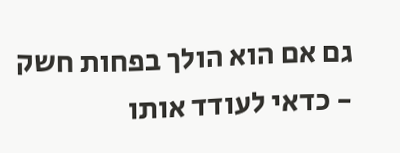גם אם הוא הולך בפחות חשק - כדאי לעודד אותו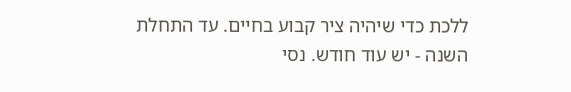ללכת כדי שיהיה ציר קבוע בחיים. עד התחלת השנה - יש עוד חודש. נסי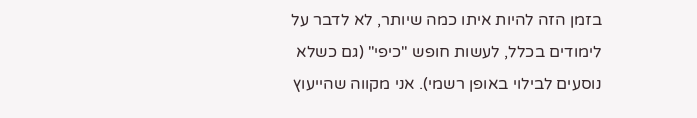בזמן הזה להיות איתו כמה שיותר, לא לדבר על לימודים בכלל, לעשות חופש "כיפי" (גם כשלא נוסעים לבילוי באופן רשמי). אני מקווה שהייעוץ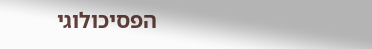הפסיכולוגי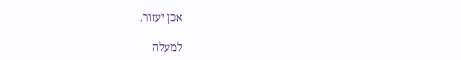אכן יעזור.

למעלה